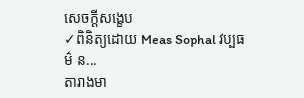សេចក្តីសង្ខេប
✓ពិនិត្យដោយ Meas Sophal វប្បធម៌ ន...
តារាងមា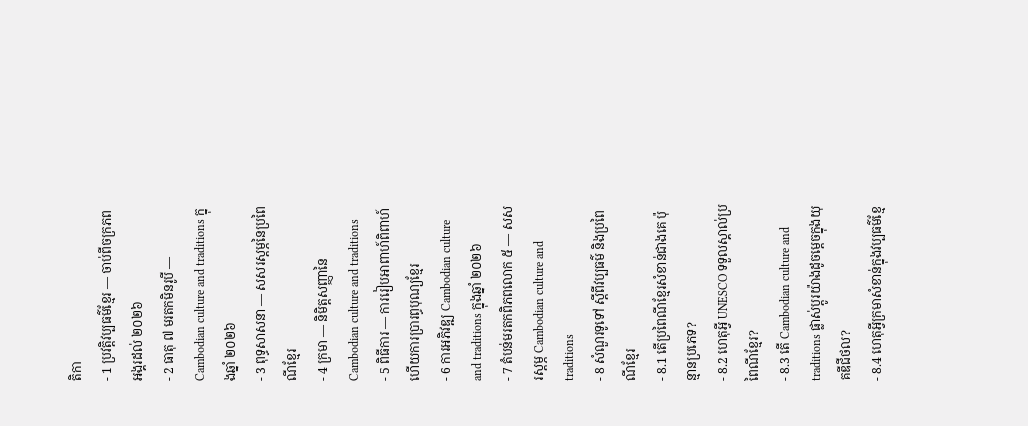តិកា
- 1 ប្រវត្តិវប្បធម៌ខ្មែរ — ចាប់ពីចក្រភពអង្គរដល់ ២០២៦
- 2 ធាតុ ៧ មរតកមិនរូបី — Cambodian culture and traditions ក្នុងឆ្នាំ ២០២៦
- 3 ពុទ្ធសាសនា — សសរស្ដម្ភនៃប្រពៃណីខ្មែរ
- 4 ក្រមា — និមិត្តសញ្ញានៃ Cambodian culture and traditions
- 5 ពិធីការ — ការរៀបអាពាហ៍ពិពាហ៍ ហើយការប្រារព្ធបុណ្យខ្មែរ
- 6 ការអភិវឌ្ឍ Cambodian culture and traditions ក្នុងឆ្នាំ ២០២៦
- 7 តំបន់មរតកពិភពលោក ៥ — សសរស្ដម្ភ Cambodian culture and traditions
- 8 សំណួរទូទៅ ស្ដីពីវប្បធម៌ និងប្រពៃណីខ្មែរ
- 8.1 តើប្រពៃណីខ្មែរសំខាន់ជាងគេ ប៉ុន្មានប្រភេទ?
- 8.2 ហេតុអ្វី UNESCO ទទួលស្គាល់ប្រពៃណីខ្មែរ?
- 8.3 តើ Cambodian culture and traditions ផ្លាស់ប្ដូរយ៉ាងដូចម្ដេចក្នុងយុគឌីជីថល?
- 8.4 ហេតុអ្វីក្រមាសំខាន់ក្នុងវប្បធម៌ខ្មែ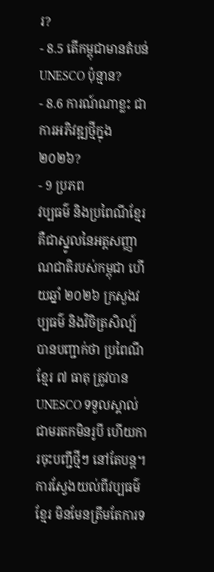រ?
- 8.5 តើកម្ពុជាមានតំបន់ UNESCO ប៉ុន្មាន?
- 8.6 ការណ៍ណាខ្លះ ជាការអភិវឌ្ឍថ្មីក្នុង ២០២៦?
- 9 ប្រភព
វប្បធម៌ និងប្រពៃណីខ្មែរ គឺជាស្នូលនៃអត្តសញ្ញាណជាតិរបស់កម្ពុជា ហើយឆ្នាំ ២០២៦ ក្រសួងវប្បធម៌ និងវិចិត្រសិល្ប៍ បានបញ្ជាក់ថា ប្រពៃណីខ្មែរ ៧ ធាតុ ត្រូវបាន UNESCO ទទួលស្គាល់ជាមរតកមិនរូបី ហើយការចុះបញ្ជីថ្មីៗ នៅតែបន្ត។ ការស្វែងយល់ពីវប្បធម៌ខ្មែរ មិនមែនត្រឹមតែការទ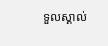ទួលស្គាល់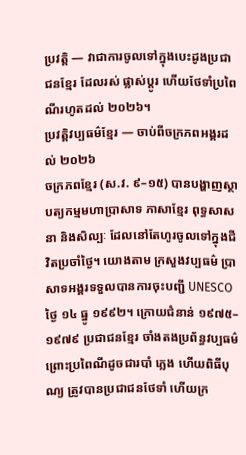ប្រវត្តិ — វាជាការចូលទៅក្នុងបេះដូងប្រជាជនខ្មែរ ដែលរស់ ផ្លាស់ប្ដូរ ហើយថែទាំប្រពៃណីរហូតដល់ ២០២៦។
ប្រវត្តិវប្បធម៌ខ្មែរ — ចាប់ពីចក្រភពអង្គរដល់ ២០២៦
ចក្រភពខ្មែរ (ស.វ. ៩–១៥) បានបង្ហាញស្ថាបត្យកម្មមហាប្រាសាទ ភាសាខ្មែរ ពុទ្ធសាសនា និងសិល្បៈ ដែលនៅតែហូរចូលទៅក្នុងជីវិតប្រចាំថ្ងៃ។ យោងតាម ក្រសួងវប្បធម៌ ប្រាសាទអង្គរទទួលបានការចុះបញ្ជី UNESCO ថ្ងៃ ១៤ ធ្នូ ១៩៩២។ ក្រោយជំនាន់ ១៩៧៥–១៩៧៩ ប្រជាជនខ្មែរ ចាំងតងប្រព័ន្ធវប្បធម៌ ព្រោះប្រពៃណីដូចជារបាំ ភ្លេង ហើយពិធីបុណ្យ ត្រូវបានប្រជាជនថែទាំ ហើយក្រ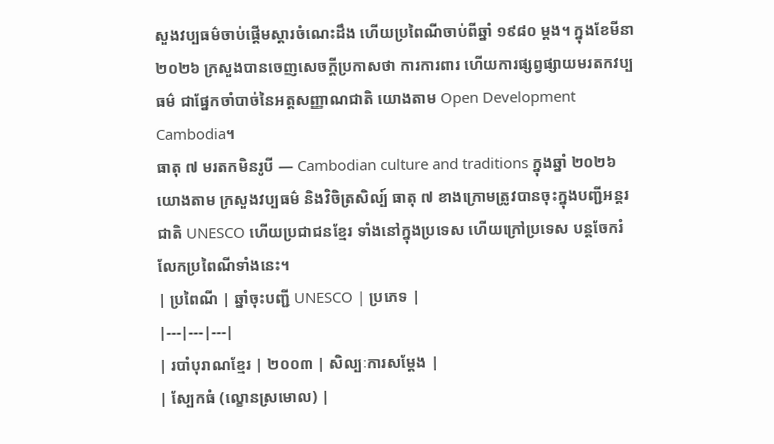សួងវប្បធម៌ចាប់ផ្ដើមស្ដារចំណេះដឹង ហើយប្រពៃណីចាប់ពីឆ្នាំ ១៩៨០ ម្ដង។ ក្នុងខែមីនា ២០២៦ ក្រសួងបានចេញសេចក្ដីប្រកាសថា ការការពារ ហើយការផ្សព្វផ្សាយមរតកវប្បធម៌ ជាផ្នែកចាំបាច់នៃអត្តសញ្ញាណជាតិ យោងតាម Open Development Cambodia។
ធាតុ ៧ មរតកមិនរូបី — Cambodian culture and traditions ក្នុងឆ្នាំ ២០២៦
យោងតាម ក្រសួងវប្បធម៌ និងវិចិត្រសិល្ប៍ ធាតុ ៧ ខាងក្រោមត្រូវបានចុះក្នុងបញ្ជីអន្តរជាតិ UNESCO ហើយប្រជាជនខ្មែរ ទាំងនៅក្នុងប្រទេស ហើយក្រៅប្រទេស បន្តចែករំលែកប្រពៃណីទាំងនេះ។
| ប្រពៃណី | ឆ្នាំចុះបញ្ជី UNESCO | ប្រភេទ |
|---|---|---|
| របាំបុរាណខ្មែរ | ២០០៣ | សិល្បៈការសម្ដែង |
| ស្បែកធំ (ល្ខោនស្រមោល) |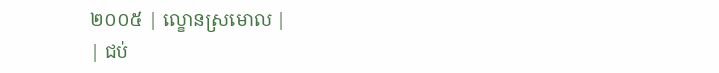២០០៥ | ល្ខោនស្រមោល |
| ជប់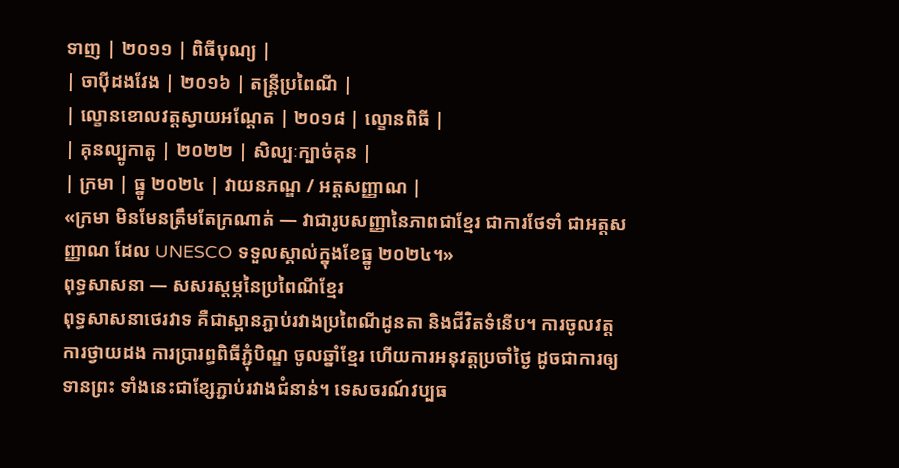ទាញ | ២០១១ | ពិធីបុណ្យ |
| ចាប៉ីដងវែង | ២០១៦ | តន្ត្រីប្រពៃណី |
| ល្ខោនខោលវត្តស្វាយអណ្ដែត | ២០១៨ | ល្ខោនពិធី |
| គុនល្បូកាតូ | ២០២២ | សិល្បៈក្បាច់គុន |
| ក្រមា | ធ្នូ ២០២៤ | វាយនភណ្ឌ / អត្តសញ្ញាណ |
«ក្រមា មិនមែនត្រឹមតែក្រណាត់ — វាជារូបសញ្ញានៃភាពជាខ្មែរ ជាការថែទាំ ជាអត្តសញ្ញាណ ដែល UNESCO ទទួលស្គាល់ក្នុងខែធ្នូ ២០២៤។»
ពុទ្ធសាសនា — សសរស្ដម្ភនៃប្រពៃណីខ្មែរ
ពុទ្ធសាសនាថេរវាទ គឺជាស្ពានភ្ជាប់រវាងប្រពៃណីដូនតា និងជីវិតទំនើប។ ការចូលវត្ត ការថ្វាយដង ការប្រារព្ធពិធីភ្ជុំបិណ្ឌ ចូលឆ្នាំខ្មែរ ហើយការអនុវត្តប្រចាំថ្ងៃ ដូចជាការឲ្យទានព្រះ ទាំងនេះជាខ្សែភ្ជាប់រវាងជំនាន់។ ទេសចរណ៍វប្បធ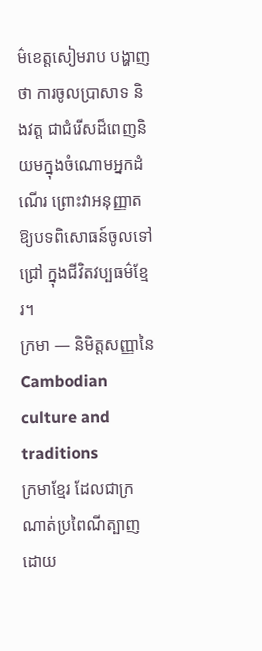ម៌ខេត្តសៀមរាប បង្ហាញថា ការចូលប្រាសាទ និងវត្ត ជាជំរើសដ៏ពេញនិយមក្នុងចំណោមអ្នកដំណើរ ព្រោះវាអនុញ្ញាតឱ្យបទពិសោធន៍ចូលទៅជ្រៅ ក្នុងជីវិតវប្បធម៌ខ្មែរ។
ក្រមា — និមិត្តសញ្ញានៃ Cambodian culture and traditions
ក្រមាខ្មែរ ដែលជាក្រណាត់ប្រពៃណីត្បាញដោយ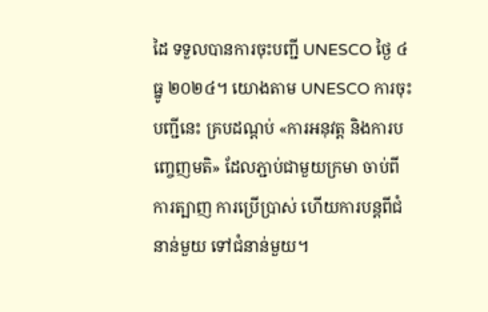ដៃ ទទួលបានការចុះបញ្ជី UNESCO ថ្ងៃ ៤ ធ្នូ ២០២៤។ យោងតាម UNESCO ការចុះបញ្ជីនេះ គ្របដណ្ដប់ «ការអនុវត្ត និងការបញ្ចេញមតិ» ដែលភ្ជាប់ជាមួយក្រមា ចាប់ពីការត្បាញ ការប្រើប្រាស់ ហើយការបន្តពីជំនាន់មួយ ទៅជំនាន់មួយ។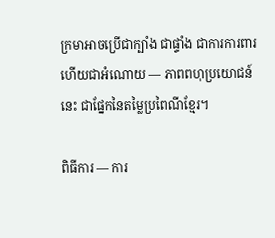ក្រមាអាចប្រើជាក្បាំង ជាផ្ទាំង ជាការការពារ ហើយជាអំណោយ — ភាពពហុប្រយោជន៍នេះ ជាផ្នែកនៃតម្លៃប្រពៃណីខ្មែរ។

ពិធីការ — ការ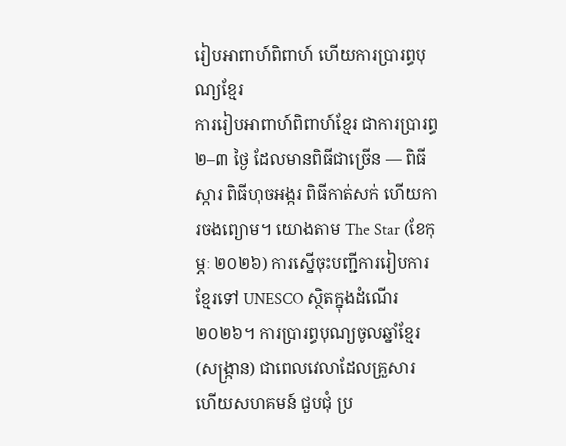រៀបអាពាហ៍ពិពាហ៍ ហើយការប្រារព្ធបុណ្យខ្មែរ
ការរៀបអាពាហ៍ពិពាហ៍ខ្មែរ ជាការប្រារព្ធ ២–៣ ថ្ងៃ ដែលមានពិធីជាច្រើន — ពិធីស្ការ ពិធីហុចអង្ករ ពិធីកាត់សក់ ហើយការចងព្យោម។ យោងតាម The Star (ខែកុម្ភៈ ២០២៦) ការស្នើចុះបញ្ជីការរៀបការខ្មែរទៅ UNESCO ស្ថិតក្នុងដំណើរ ២០២៦។ ការប្រារព្ធបុណ្យចូលឆ្នាំខ្មែរ (សង្រ្កាន) ជាពេលវេលាដែលគ្រួសារ ហើយសហគមន៍ ជួបជុំ ប្រ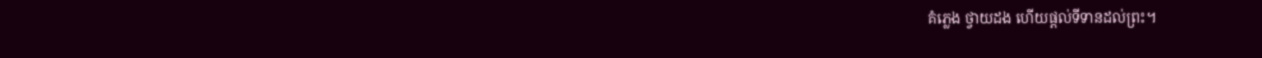គំភ្លេង ថ្វាយដង ហើយផ្ដល់ទីទានដល់ព្រះ។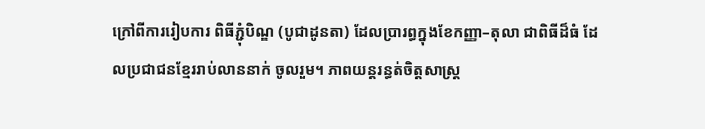ក្រៅពីការរៀបការ ពិធីភ្ជុំបិណ្ឌ (បូជាដូនតា) ដែលប្រារព្ធក្នុងខែកញ្ញា–តុលា ជាពិធីដ៏ធំ ដែលប្រជាជនខ្មែររាប់លាននាក់ ចូលរួម។ ភាពយន្តរន្ធត់ចិត្តសាស្ត្រ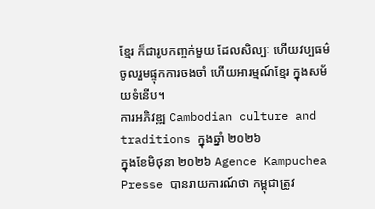ខ្មែរ ក៏ជារូបកញ្ចក់មួយ ដែលសិល្បៈ ហើយវប្បធម៌ ចូលរួមផ្ទុកការចងចាំ ហើយអារម្មណ៍ខ្មែរ ក្នុងសម័យទំនើប។
ការអភិវឌ្ឍ Cambodian culture and traditions ក្នុងឆ្នាំ ២០២៦
ក្នុងខែមិថុនា ២០២៦ Agence Kampuchea Presse បានរាយការណ៍ថា កម្ពុជាត្រូវ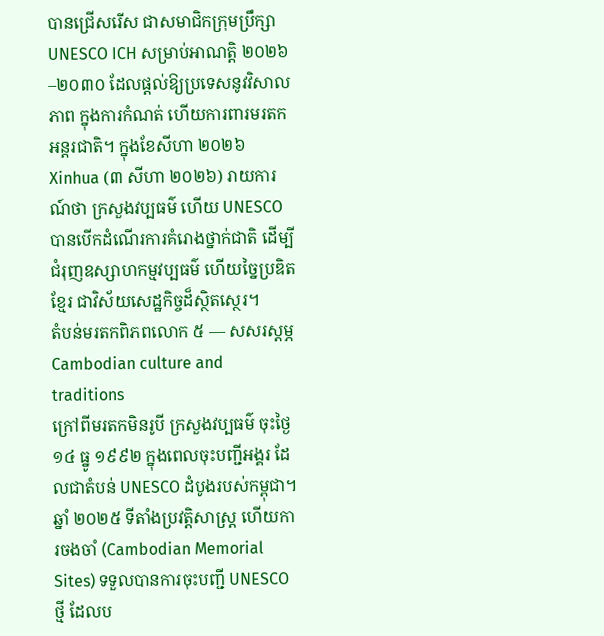បានជ្រើសរើស ជាសមាជិកក្រុមប្រឹក្សា UNESCO ICH សម្រាប់អាណត្តិ ២០២៦–២០៣០ ដែលផ្ដល់ឱ្យប្រទេសនូវវិសាលភាព ក្នុងការកំណត់ ហើយការពារមរតកអន្តរជាតិ។ ក្នុងខែសីហា ២០២៦ Xinhua (៣ សីហា ២០២៦) រាយការណ៍ថា ក្រសួងវប្បធម៌ ហើយ UNESCO បានបើកដំណើរការគំរោងថ្នាក់ជាតិ ដើម្បីជំរុញឧស្សាហកម្មវប្បធម៌ ហើយច្នៃប្រឌិតខ្មែរ ជាវិស័យសេដ្ឋកិច្ចដ៏ស្ថិតស្ថេរ។
តំបន់មរតកពិភពលោក ៥ — សសរស្ដម្ភ Cambodian culture and traditions
ក្រៅពីមរតកមិនរូបី ក្រសួងវប្បធម៌ ចុះថ្ងៃ ១៤ ធ្នូ ១៩៩២ ក្នុងពេលចុះបញ្ជីអង្គរ ដែលជាតំបន់ UNESCO ដំបូងរបស់កម្ពុជា។ ឆ្នាំ ២០២៥ ទីតាំងប្រវត្តិសាស្ត្រ ហើយការចងចាំ (Cambodian Memorial Sites) ទទួលបានការចុះបញ្ជី UNESCO ថ្មី ដែលប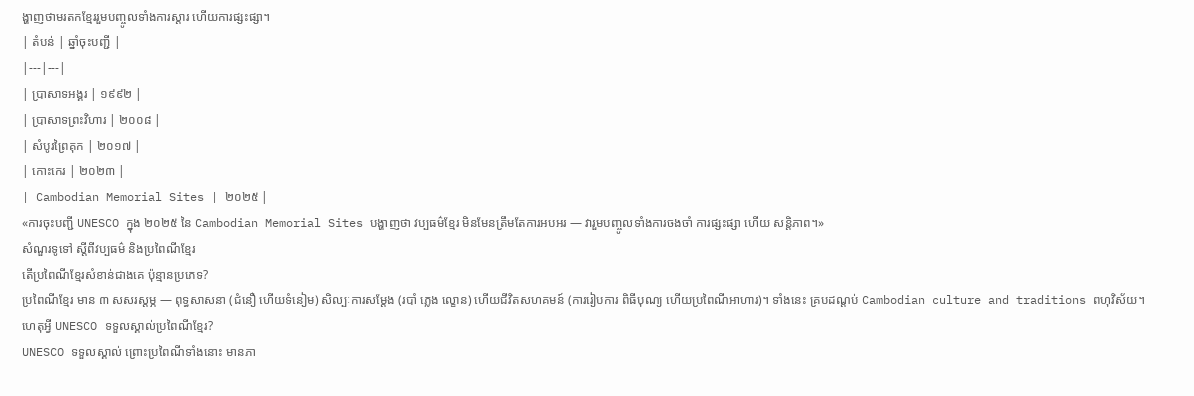ង្ហាញថាមរតកខ្មែររួមបញ្ចូលទាំងការស្ដារ ហើយការផ្សះផ្សា។
| តំបន់ | ឆ្នាំចុះបញ្ជី |
|---|---|
| ប្រាសាទអង្គរ | ១៩៩២ |
| ប្រាសាទព្រះវិហារ | ២០០៨ |
| សំបូរព្រៃគុក | ២០១៧ |
| កោះកេរ | ២០២៣ |
| Cambodian Memorial Sites | ២០២៥ |
«ការចុះបញ្ជី UNESCO ក្នុង ២០២៥ នៃ Cambodian Memorial Sites បង្ហាញថា វប្បធម៌ខ្មែរ មិនមែនត្រឹមតែការអបអរ — វារួមបញ្ចូលទាំងការចងចាំ ការផ្សះផ្សា ហើយ សន្តិភាព។»
សំណួរទូទៅ ស្ដីពីវប្បធម៌ និងប្រពៃណីខ្មែរ
តើប្រពៃណីខ្មែរសំខាន់ជាងគេ ប៉ុន្មានប្រភេទ?
ប្រពៃណីខ្មែរ មាន ៣ សសរស្ដម្ភ — ពុទ្ធសាសនា (ជំនឿ ហើយទំនៀម) សិល្បៈការសម្ដែង (របាំ ភ្លេង ល្ខោន) ហើយជីវិតសហគមន៍ (ការរៀបការ ពិធីបុណ្យ ហើយប្រពៃណីអាហារ)។ ទាំងនេះ គ្របដណ្ដប់ Cambodian culture and traditions ពហុវិស័យ។
ហេតុអ្វី UNESCO ទទួលស្គាល់ប្រពៃណីខ្មែរ?
UNESCO ទទួលស្គាល់ ព្រោះប្រពៃណីទាំងនោះ មានភា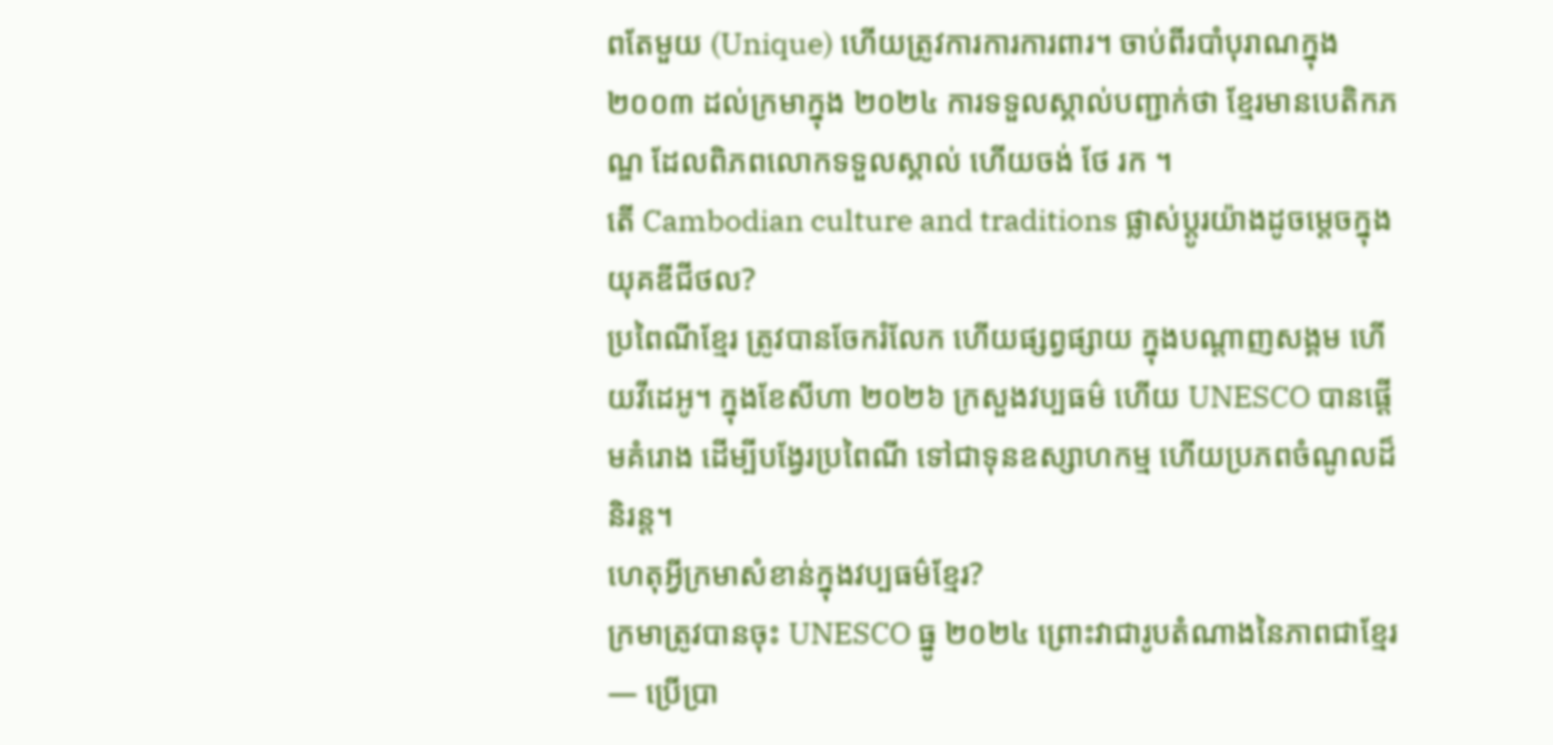ពតែមួយ (Unique) ហើយត្រូវការការការពារ។ ចាប់ពីរបាំបុរាណក្នុង ២០០៣ ដល់ក្រមាក្នុង ២០២៤ ការទទួលស្គាល់បញ្ជាក់ថា ខ្មែរមានបេតិកភណ្ឌ ដែលពិភពលោកទទួលស្គាល់ ហើយចង់ ថែ រក ។
តើ Cambodian culture and traditions ផ្លាស់ប្ដូរយ៉ាងដូចម្ដេចក្នុងយុគឌីជីថល?
ប្រពៃណីខ្មែរ ត្រូវបានចែករំលែក ហើយផ្សព្វផ្សាយ ក្នុងបណ្ដាញសង្គម ហើយវីដេអូ។ ក្នុងខែសីហា ២០២៦ ក្រសួងវប្បធម៌ ហើយ UNESCO បានផ្ដើមគំរោង ដើម្បីបង្វែរប្រពៃណី ទៅជាទុនឧស្សាហកម្ម ហើយប្រភពចំណូលដ៏និរន្ត។
ហេតុអ្វីក្រមាសំខាន់ក្នុងវប្បធម៌ខ្មែរ?
ក្រមាត្រូវបានចុះ UNESCO ធ្នូ ២០២៤ ព្រោះវាជារូបតំណាងនៃភាពជាខ្មែរ — ប្រើប្រា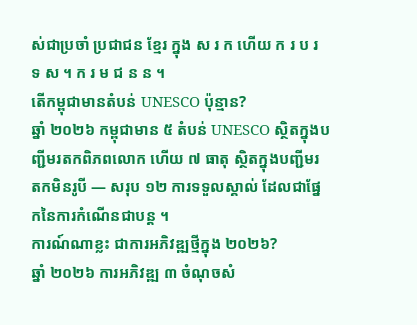ស់ជាប្រចាំ ប្រជាជន ខ្មែរ ក្នុង ស រ ក ហើយ ក រ ប រ ទ ស ។ ក រ ម ជ ន ន ។
តើកម្ពុជាមានតំបន់ UNESCO ប៉ុន្មាន?
ឆ្នាំ ២០២៦ កម្ពុជាមាន ៥ តំបន់ UNESCO ស្ថិតក្នុងបញ្ជីមរតកពិភពលោក ហើយ ៧ ធាតុ ស្ថិតក្នុងបញ្ជីមរតកមិនរូបី — សរុប ១២ ការទទួលស្គាល់ ដែលជាផ្នែកនៃការកំណើនជាបន្ត ។
ការណ៍ណាខ្លះ ជាការអភិវឌ្ឍថ្មីក្នុង ២០២៦?
ឆ្នាំ ២០២៦ ការអភិវឌ្ឍ ៣ ចំណុចសំ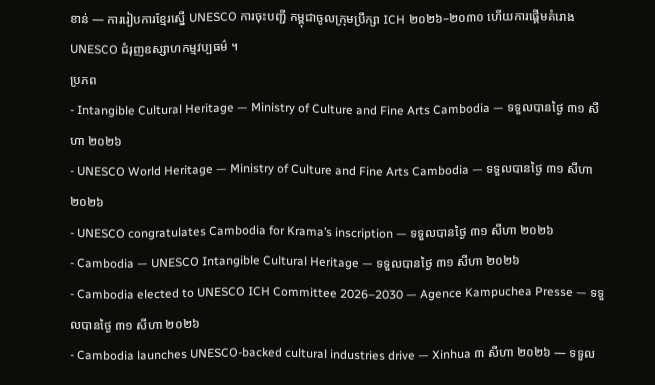ខាន់ — ការរៀបការខ្មែរស្នើ UNESCO ការចុះបញ្ជី កម្ពុជាចូលក្រុមប្រឹក្សា ICH ២០២៦–២០៣០ ហើយការផ្ដើមគំរោង UNESCO ជំរុញឧស្សាហកម្មវប្បធម៌ ។
ប្រភព
- Intangible Cultural Heritage — Ministry of Culture and Fine Arts Cambodia — ទទួលបានថ្ងៃ ៣១ សីហា ២០២៦
- UNESCO World Heritage — Ministry of Culture and Fine Arts Cambodia — ទទួលបានថ្ងៃ ៣១ សីហា ២០២៦
- UNESCO congratulates Cambodia for Krama’s inscription — ទទួលបានថ្ងៃ ៣១ សីហា ២០២៦
- Cambodia — UNESCO Intangible Cultural Heritage — ទទួលបានថ្ងៃ ៣១ សីហា ២០២៦
- Cambodia elected to UNESCO ICH Committee 2026–2030 — Agence Kampuchea Presse — ទទួលបានថ្ងៃ ៣១ សីហា ២០២៦
- Cambodia launches UNESCO-backed cultural industries drive — Xinhua ៣ សីហា ២០២៦ — ទទួល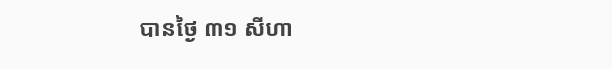បានថ្ងៃ ៣១ សីហា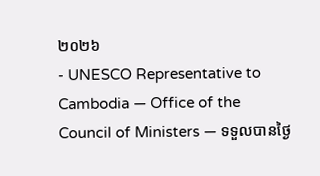២០២៦
- UNESCO Representative to Cambodia — Office of the Council of Ministers — ទទួលបានថ្ងៃ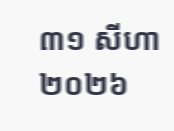៣១ សីហា ២០២៦